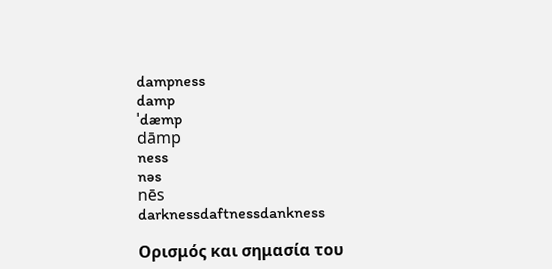dampness
damp
ˈdæmp
dāmp
ness
nəs
nēs
darknessdaftnessdankness

Ορισμός και σημασία του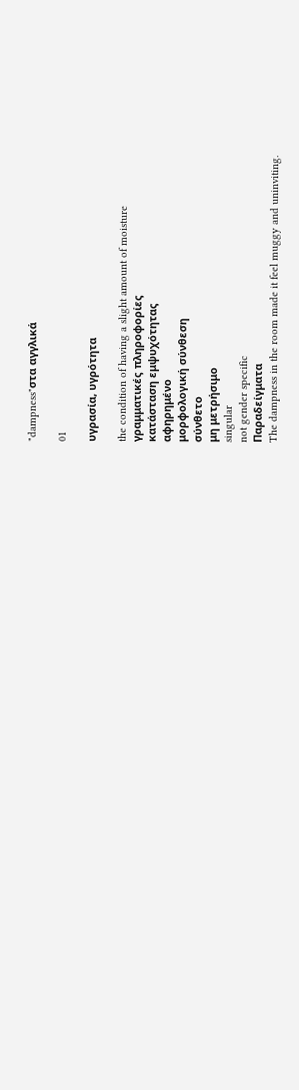"dampness"στα αγγλικά

01

υγρασία, υγρότητα

the condition of having a slight amount of moisture
γραμματικές πληροφορίες
κατάσταση εμψυχότητας
αφηρημένο
μορφολογική σύνθεση
σύνθετο
μη μετρήσιμο
singular
not gender specific
Παραδείγματα
The dampness in the room made it feel muggy and uninviting.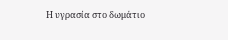Η υγρασία στο δωμάτιο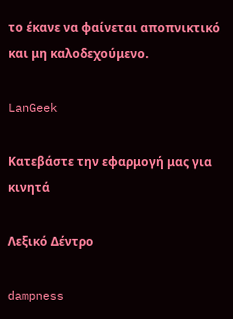το έκανε να φαίνεται αποπνικτικό και μη καλοδεχούμενο.

LanGeek

Κατεβάστε την εφαρμογή μας για κινητά

Λεξικό Δέντρο

dampness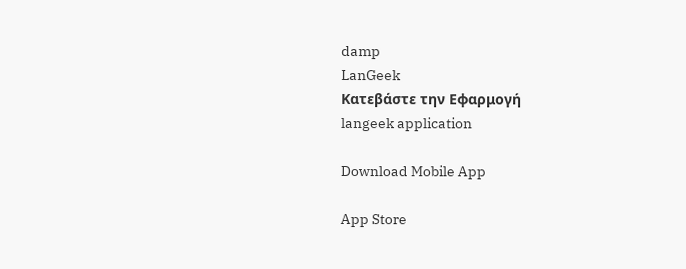damp
LanGeek
Κατεβάστε την Εφαρμογή
langeek application

Download Mobile App

App Store